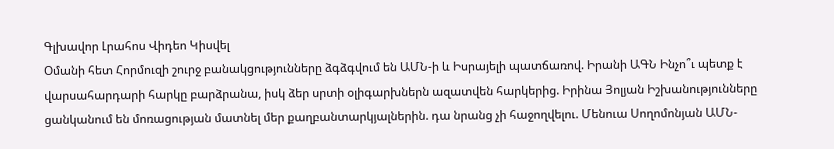Գլխավոր Լրահոս Վիդեո Կիսվել
Օմանի հետ Հորմուզի շուրջ բանակցությունները ձգձգվում են ԱՄՆ-ի և Իսրայելի պատճառով. Իրանի ԱԳՆ Ինչո՞ւ պետք է վարսահարդարի հարկը բարձրանա, իսկ ձեր սրտի օլիգարխներն ազատվեն հարկերից. Իրինա Յոլյան Իշխանությունները ցանկանում են մոռացության մատնել մեր քաղբանտարկյալներին. դա նրանց չի հաջողվելու. Մենուա Սողոմոնյան ԱՄՆ-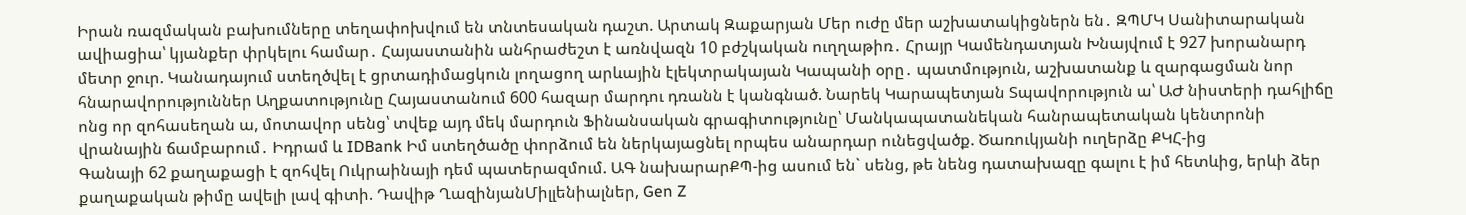Իրան ռազմական բախումները տեղափոխվում են տնտեսական դաշտ. Արտակ Զաքարյան Մեր ուժը մեր աշխատակիցներն են․ ԶՊՄԿ Սանիտարական ավիացիա՝ կյանքեր փրկելու համար․ Հայաստանին անհրաժեշտ է առնվազն 10 բժշկական ուղղաթիռ․ Հրայր Կամենդատյան Խնայվում է 927 խորանարդ մետր ջուր. Կանադայում ստեղծվել է ցրտադիմացկուն լողացող արևային էլեկտրակայան Կապանի օրը․ պատմություն, աշխատանք և զարգացման նոր հնարավորություններ Աղքատությունը Հայաստանում 600 հազար մարդու դռանն է կանգնած. Նարեկ Կարապետյան Տպավորություն ա՝ ԱԺ նիստերի դահլիճը ոնց որ զոհասեղան ա, մոտավոր սենց՝ տվեք այդ մեկ մարդուն Ֆինանսական գրագիտությունը՝ Մանկապատանեկան հանրապետական կենտրոնի վրանային ճամբարում․ Իդրամ և IDBank Իմ ստեղծածը փորձում են ներկայացնել որպես անարդար ունեցվածք. Ծառուկյանի ուղերձը ՔԿՀ-ից
Գանայի 62 քաղաքացի է զոհվել Ուկրաինայի դեմ պատերազմում. ԱԳ նախարարՔՊ-ից ասում են` սենց, թե նենց դատախազը գալու է իմ հետևից, երևի ձեր քաղաքական թիմը ավելի լավ գիտի. Դավիթ ՂազինյանՄիլլենիալներ, Gen Z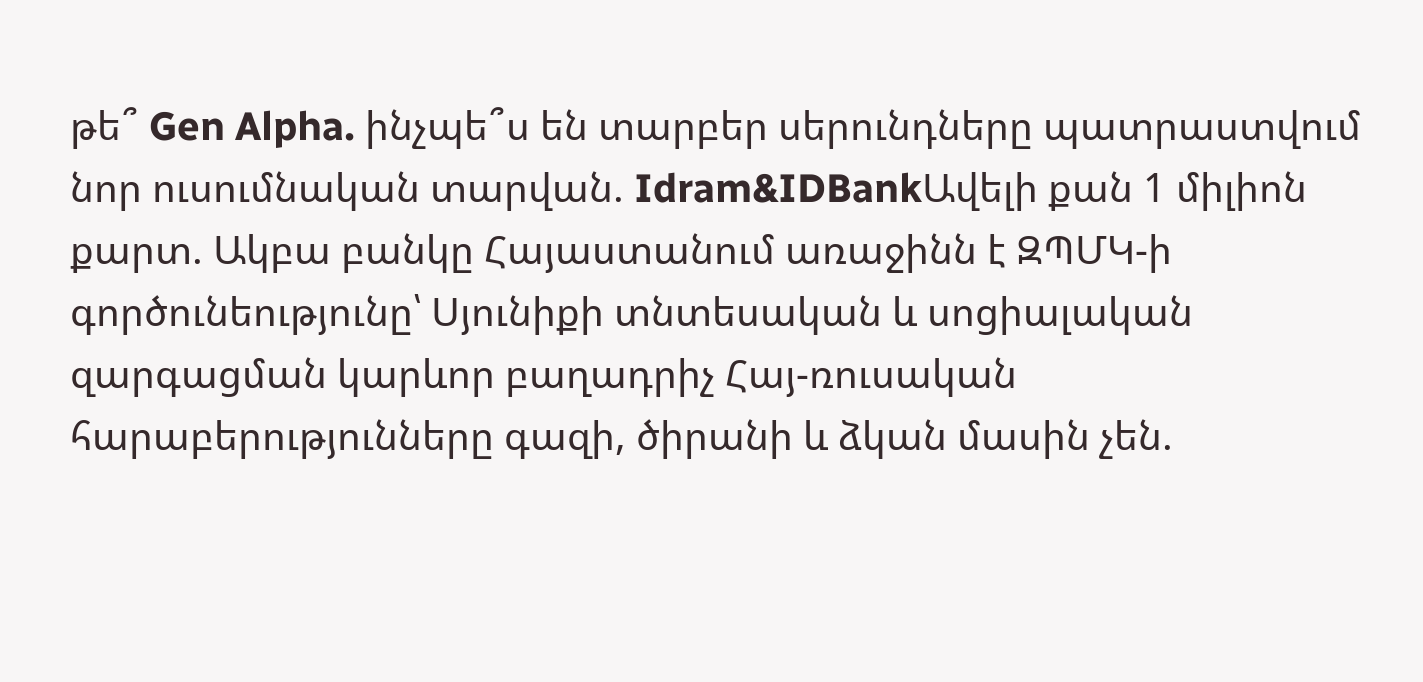թե՞ Gen Alpha. ինչպե՞ս են տարբեր սերունդները պատրաստվում նոր ուսումնական տարվան. Idram&IDBankԱվելի քան 1 միլիոն քարտ. Ակբա բանկը Հայաստանում առաջինն է ԶՊՄԿ-ի գործունեությունը՝ Սյունիքի տնտեսական և սոցիալական զարգացման կարևոր բաղադրիչ Հայ-ռուսական հարաբերությունները գազի, ծիրանի և ձկան մասին չեն.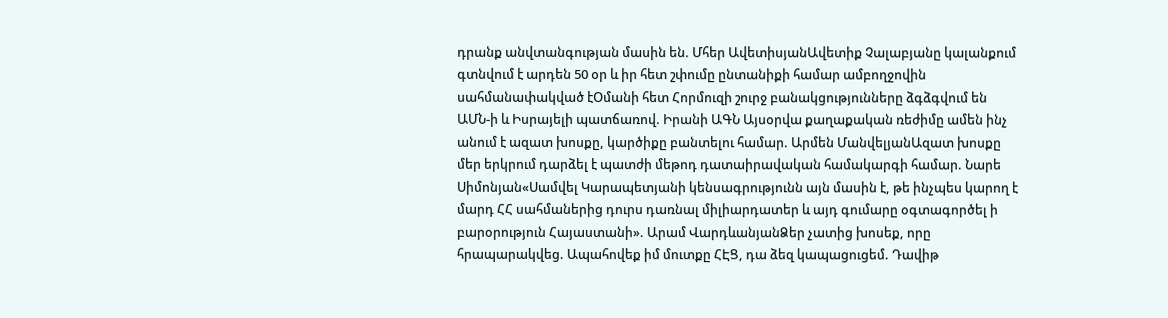դրանք անվտանգության մասին են. Մհեր ԱվետիսյանԱվետիք Չալաբյանը կալանքում գտնվում է արդեն 50 օր և իր հետ շփումը ընտանիքի համար ամբողջովին սահմանափակված էՕմանի հետ Հորմուզի շուրջ բանակցությունները ձգձգվում են ԱՄՆ-ի և Իսրայելի պատճառով. Իրանի ԱԳՆ Այսօրվա քաղաքական ռեժիմը ամեն ինչ անում է ազատ խոսքը, կարծիքը բանտելու համար. Արմեն ՄանվելյանԱզատ խոսքը մեր երկրում դարձել է պատժի մեթոդ դատաիրավական համակարգի համար. Նարե Սիմոնյան«Սամվել Կարապետյանի կենսագրությունն այն մասին է, թե ինչպես կարող է մարդ ՀՀ սահմաներից դուրս դառնալ միլիարդատեր և այդ գումարը օգտագործել ի բարօրություն Հայաստանի». Արամ ՎարդևանյանՁեր չատից խոսեք, որը հրապարակվեց. Ապահովեք իմ մուտքը ՀԷՑ, դա ձեզ կապացուցեմ. Դավիթ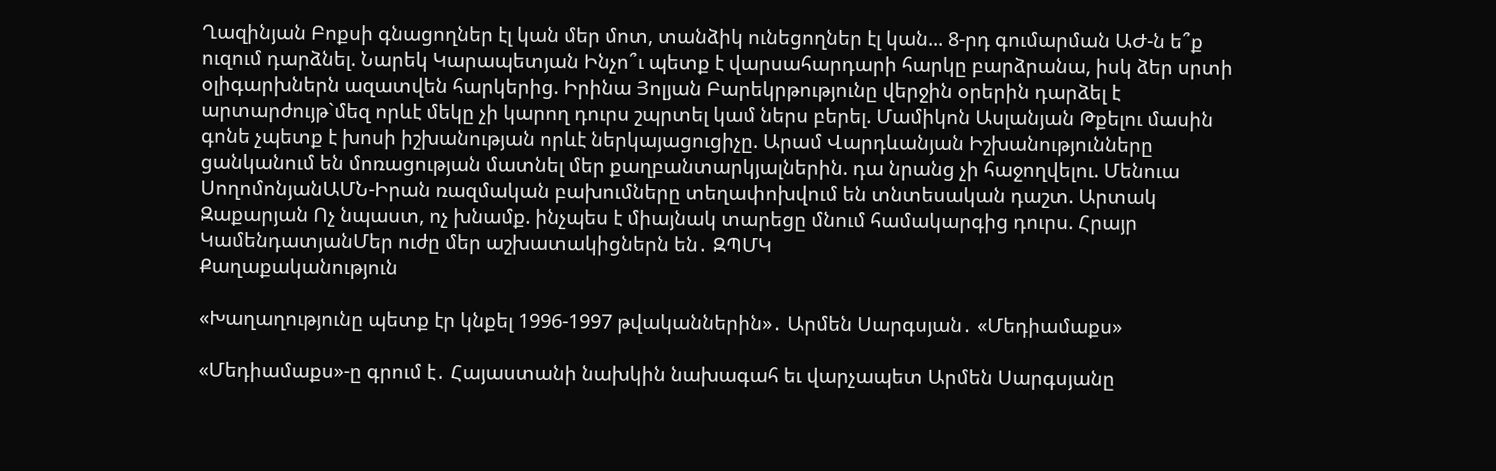Ղազինյան Բոքսի գնացողներ էլ կան մեր մոտ, տանձիկ ունեցողներ էլ կան... 8-րդ գումարման ԱԺ-ն ե՞ք ուզում դարձնել. Նարեկ Կարապետյան Ինչո՞ւ պետք է վարսահարդարի հարկը բարձրանա, իսկ ձեր սրտի օլիգարխներն ազատվեն հարկերից. Իրինա Յոլյան Բարեկրթությունը վերջին օրերին դարձել է արտարժույթ`մեզ որևէ մեկը չի կարող դուրս շպրտել կամ ներս բերել. Մամիկոն Ասլանյան Թքելու մասին գոնե չպետք է խոսի իշխանության որևէ ներկայացուցիչը. Արամ Վարդևանյան Իշխանությունները ցանկանում են մոռացության մատնել մեր քաղբանտարկյալներին. դա նրանց չի հաջողվելու. Մենուա ՍողոմոնյանԱՄՆ-Իրան ռազմական բախումները տեղափոխվում են տնտեսական դաշտ. Արտակ Զաքարյան Ոչ նպաստ, ոչ խնամք. ինչպես է միայնակ տարեցը մնում համակարգից դուրս. Հրայր ԿամենդատյանՄեր ուժը մեր աշխատակիցներն են․ ԶՊՄԿ
Քաղաքականություն

«Խաղաղությունը պետք էր կնքել 1996-1997 թվականներին»․ Արմեն Սարգսյան․ «Մեդիամաքս»

«Մեդիամաքս»-ը գրում է․ Հայաստանի նախկին նախագահ եւ վարչապետ Արմեն Սարգսյանը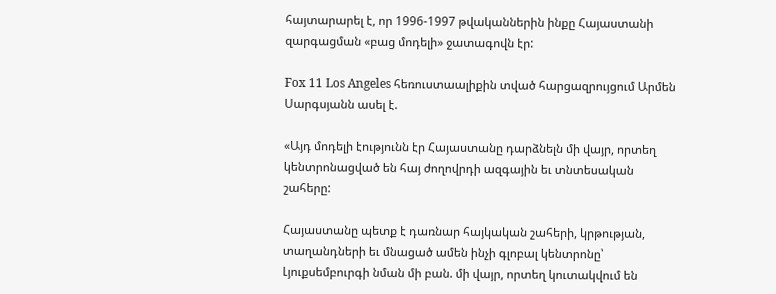հայտարարել է, որ 1996-1997 թվականներին ինքը Հայաստանի զարգացման «բաց մոդելի» ջատագովն էր:

Fox 11 Los Angeles հեռուստաալիքին տված հարցազրույցում Արմեն Սարգսյանն ասել է.

«Այդ մոդելի էությունն էր Հայաստանը դարձնելն մի վայր, որտեղ կենտրոնացված են հայ ժողովրդի ազգային եւ տնտեսական շահերը:

Հայաստանը պետք է դառնար հայկական շահերի, կրթության, տաղանդների եւ մնացած ամեն ինչի գլոբալ կենտրոնը՝ Լյուքսեմբուրգի նման մի բան. մի վայր, որտեղ կուտակվում են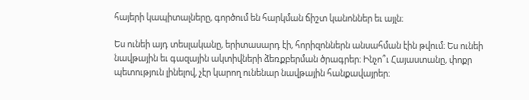հայերի կապիտալները, գործում են հարկման ճիշտ կանոններ եւ այլն։

Ես ունեի այդ տեսլականը, երիտասարդ էի, հորիզոններն անսահման էին թվում։ Ես ունեի նավթային եւ գազային ակտիվների ձեռքբերման ծրագրեր։ Ինչո՞ւ Հայաստանը, փոքր պետություն լինելով, չէր կարող ունենար նավթային հանքավայրեր։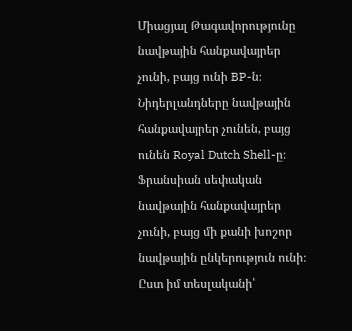Միացյալ Թագավորությունը նավթային հանքավայրեր չունի, բայց ունի BP-ն։ Նիդերլանդները նավթային հանքավայրեր չունեն, բայց ունեն Royal Dutch Shell-ը։ Ֆրանսիան սեփական նավթային հանքավայրեր չունի, բայց մի քանի խոշոր նավթային ընկերություն ունի։ Ըստ իմ տեսլականի՝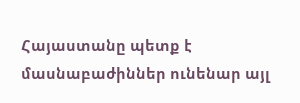Հայաստանը պետք է մասնաբաժիններ ունենար այլ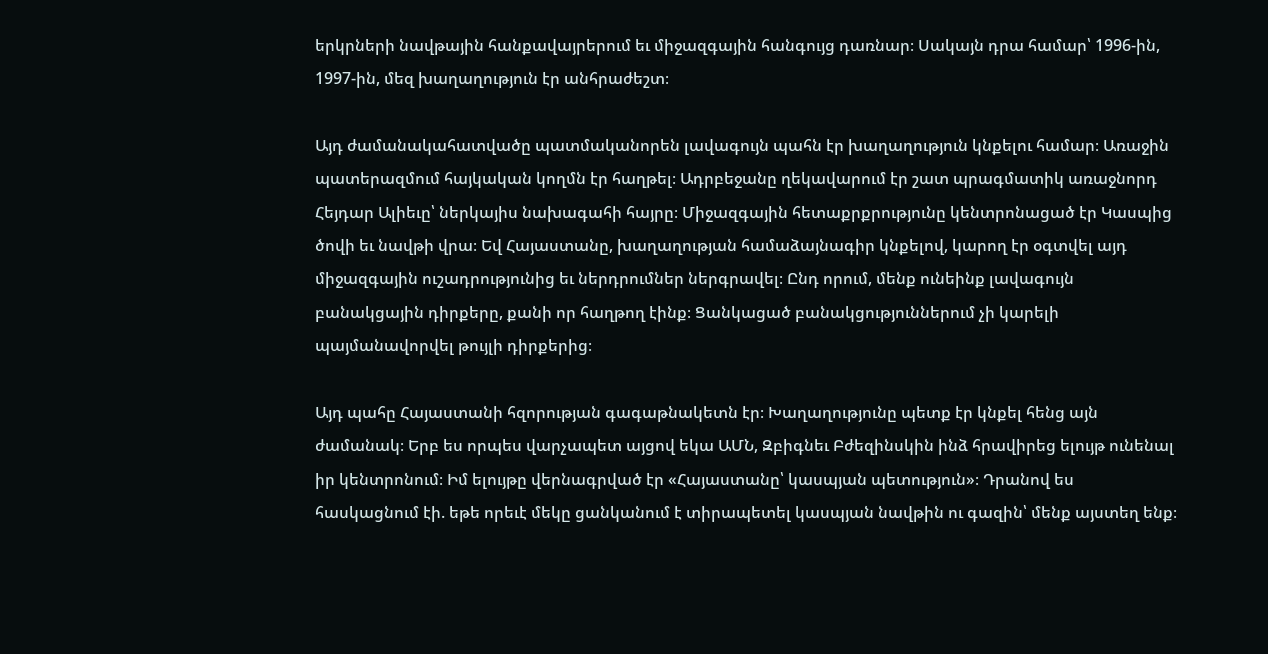երկրների նավթային հանքավայրերում եւ միջազգային հանգույց դառնար։ Սակայն դրա համար՝ 1996-ին, 1997-ին, մեզ խաղաղություն էր անհրաժեշտ։

Այդ ժամանակահատվածը պատմականորեն լավագույն պահն էր խաղաղություն կնքելու համար։ Առաջին պատերազմում հայկական կողմն էր հաղթել։ Ադրբեջանը ղեկավարում էր շատ պրագմատիկ առաջնորդ Հեյդար Ալիեւը՝ ներկայիս նախագահի հայրը։ Միջազգային հետաքրքրությունը կենտրոնացած էր Կասպից ծովի եւ նավթի վրա։ Եվ Հայաստանը, խաղաղության համաձայնագիր կնքելով, կարող էր օգտվել այդ միջազգային ուշադրությունից եւ ներդրումներ ներգրավել։ Ընդ որում, մենք ունեինք լավագույն բանակցային դիրքերը, քանի որ հաղթող էինք։ Ցանկացած բանակցություններում չի կարելի պայմանավորվել թույլի դիրքերից։

Այդ պահը Հայաստանի հզորության գագաթնակետն էր։ Խաղաղությունը պետք էր կնքել հենց այն ժամանակ։ Երբ ես որպես վարչապետ այցով եկա ԱՄՆ, Զբիգնեւ Բժեզինսկին ինձ հրավիրեց ելույթ ունենալ իր կենտրոնում։ Իմ ելույթը վերնագրված էր «Հայաստանը՝ կասպյան պետություն»։ Դրանով ես հասկացնում էի. եթե որեւէ մեկը ցանկանում է տիրապետել կասպյան նավթին ու գազին՝ մենք այստեղ ենք։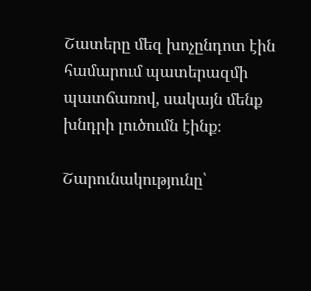Շատերը մեզ խոչընդոտ էին համարում պատերազմի պատճառով, սակայն մենք խնդրի լուծումն էինք։

Շարունակությունը՝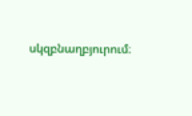սկզբնաղբյուրում։